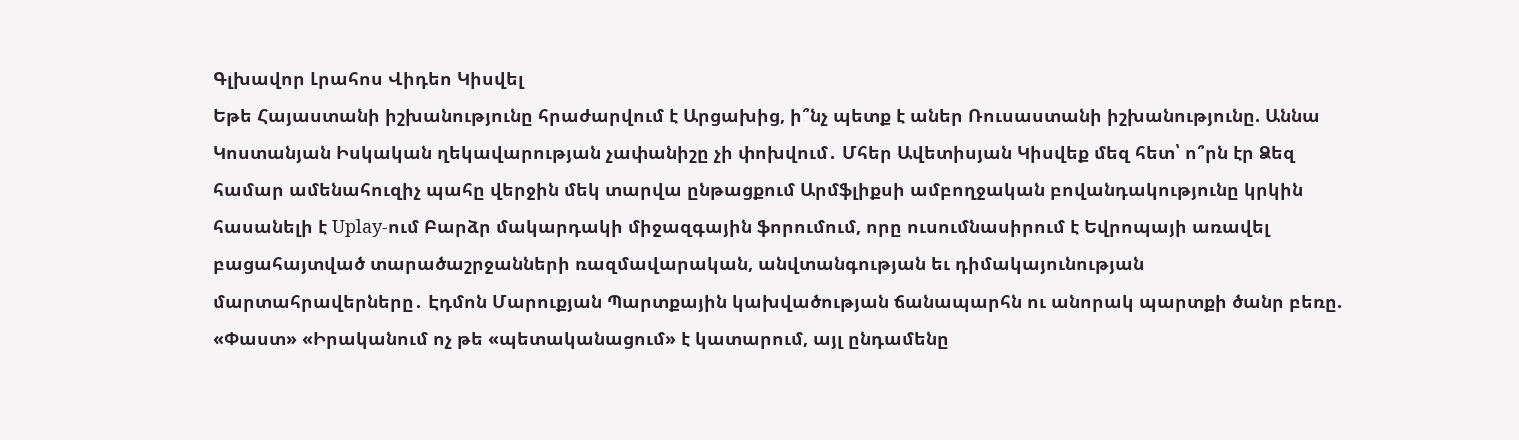Գլխավոր Լրահոս Վիդեո Կիսվել
Եթե Հայաստանի իշխանությունը հրաժարվում է Արցախից, ի՞նչ պետք է աներ Ռուսաստանի իշխանությունը. Աննա Կոստանյան Իսկական ղեկավարության չափանիշը չի փոխվում․ Մհեր Ավետիսյան Կիսվեք մեզ հետ՝ ո՞րն էր Ձեզ համար ամենահուզիչ պահը վերջին մեկ տարվա ընթացքում Արմֆլիքսի ամբողջական բովանդակությունը կրկին հասանելի է Uplay-ում Բարձր մակարդակի միջազգային ֆորումում, որը ուսումնասիրում է Եվրոպայի առավել բացահայտված տարածաշրջանների ռազմավարական, անվտանգության եւ դիմակայունության մարտահրավերները․ Էդմոն Մարուքյան Պարտքային կախվածության ճանապարհն ու անորակ պարտքի ծանր բեռը. «Փաստ» «Իրականում ոչ թե «պետականացում» է կատարում, այլ ընդամենը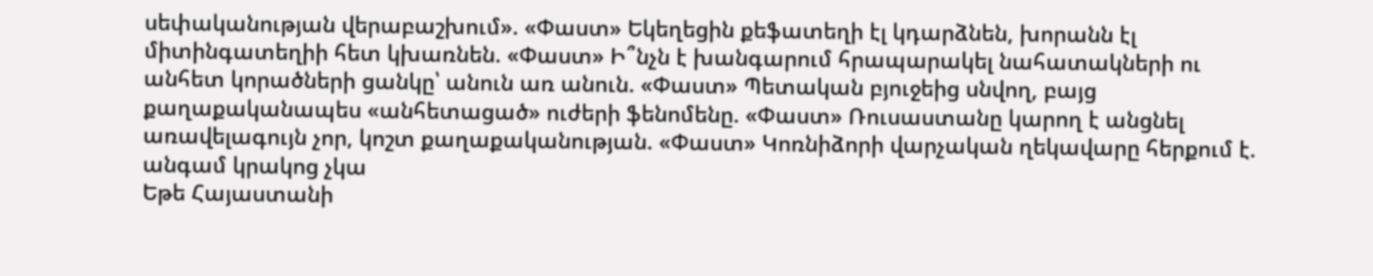սեփականության վերաբաշխում». «Փաստ» Եկեղեցին քեֆատեղի էլ կդարձնեն, խորանն էլ միտինգատեղիի հետ կխառնեն. «Փաստ» Ի՞նչն է խանգարում հրապարակել նահատակների ու անհետ կորածների ցանկը՝ անուն առ անուն. «Փաստ» Պետական բյուջեից սնվող, բայց քաղաքականապես «անհետացած» ուժերի ֆենոմենը. «Փաստ» Ռուսաստանը կարող է անցնել առավելագույն չոր, կոշտ քաղաքականության. «Փաստ» Կոռնիձորի վարչական ղեկավարը հերքում է. անգամ կրակոց չկա
Եթե Հայաստանի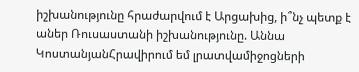իշխանությունը հրաժարվում է Արցախից, ի՞նչ պետք է աներ Ռուսաստանի իշխանությունը. Աննա ԿոստանյանՀրավիրում եմ լրատվամիջոցների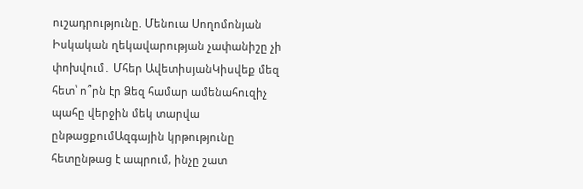ուշադրությունը. Մենուա Սողոմոնյան Իսկական ղեկավարության չափանիշը չի փոխվում․ Մհեր ԱվետիսյանԿիսվեք մեզ հետ՝ ո՞րն էր Ձեզ համար ամենահուզիչ պահը վերջին մեկ տարվա ընթացքումԱզգային կրթությունը հետընթաց է ապրում, ինչը շատ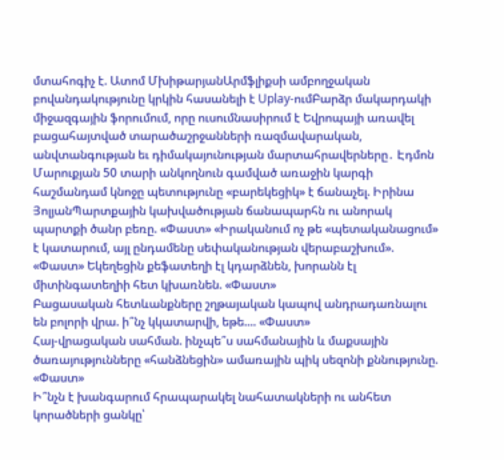մտահոգիչ է. Ատոմ ՄխիթարյանԱրմֆլիքսի ամբողջական բովանդակությունը կրկին հասանելի է Uplay-ումԲարձր մակարդակի միջազգային ֆորումում, որը ուսումնասիրում է Եվրոպայի առավել բացահայտված տարածաշրջանների ռազմավարական, անվտանգության եւ դիմակայունության մարտահրավերները․ Էդմոն Մարուքյան 50 տարի անկողնուն գամված առաջին կարգի հաշմանդամ կնոջը պետությունը «բարեկեցիկ» է ճանաչել. Իրինա ՅոլյանՊարտքային կախվածության ճանապարհն ու անորակ պարտքի ծանր բեռը. «Փաստ» «Իրականում ոչ թե «պետականացում» է կատարում, այլ ընդամենը սեփականության վերաբաշխում». «Փաստ» Եկեղեցին քեֆատեղի էլ կդարձնեն, խորանն էլ միտինգատեղիի հետ կխառնեն. «Փաստ»
Բացասական հետևանքները շղթայական կապով անդրադառնալու են բոլորի վրա. ի՞նչ կկատարվի, եթե.... «Փաստ»
Հայ-վրացական սահման. ինչպե՞ս սահմանային և մաքսային ծառայությունները «հանձնեցին» ամառային պիկ սեզոնի քննությունը. «Փաստ»
Ի՞նչն է խանգարում հրապարակել նահատակների ու անհետ կորածների ցանկը՝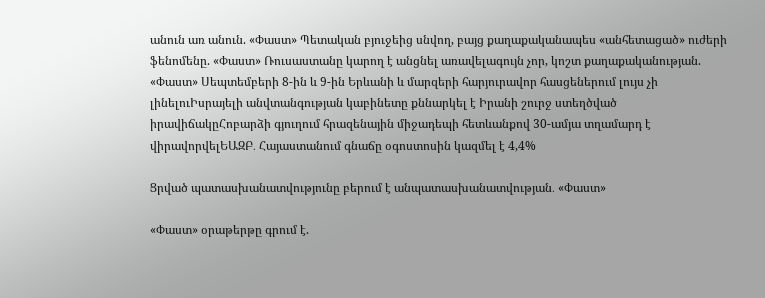անուն առ անուն. «Փաստ» Պետական բյուջեից սնվող, բայց քաղաքականապես «անհետացած» ուժերի ֆենոմենը. «Փաստ» Ռուսաստանը կարող է անցնել առավելագույն չոր, կոշտ քաղաքականության. «Փաստ» Սեպտեմբերի 8-ին և 9-ին Երևանի և մարզերի հարյուրավոր հասցեներում լույս չի լինելուԻսրայելի անվտանգության կաբինետը քննարկել է Իրանի շուրջ ստեղծված իրավիճակըՀոբարձի գյուղում հրազենային միջադեպի հետևանքով 30-ամյա տղամարդ է վիրավորվելԵԱԶԲ․ Հայաստանում գնաճը օգոստոսին կազմել է 4,4%

Ցրված պատասխանատվությունը բերում է անպատասխանատվության․ «Փաստ»

«Փաստ» օրաթերթը գրում է.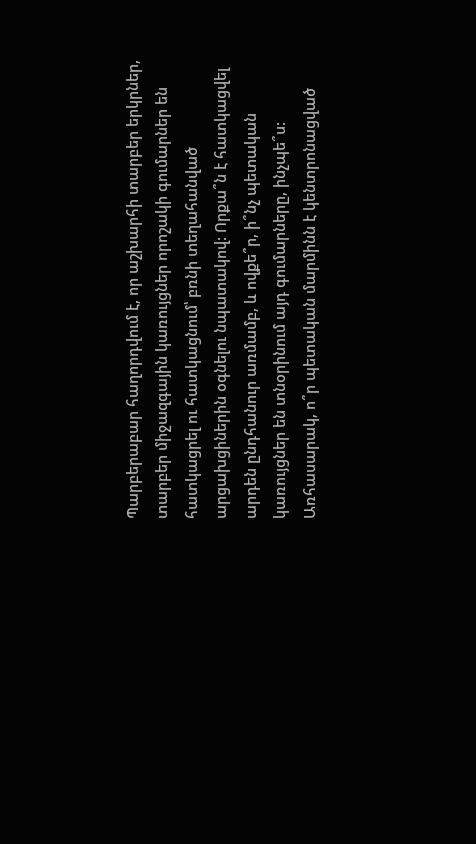Պարբերաբար հաղորդվում է, որ աշխարհի տարբեր երկրներ, տարբեր միջազգային կառույցներ որոշակի գումարներ են հատկացրել ու հատկացնում՝ բռնի տեղահանված արցախցիներին օգնելու նպատակով: Որքա՞ն է հատկացվել արդեն ընդհանուր առմամբ, և ովքե՞ր, ի՞նչ պետական կառույցներ են տնօրինում այդ գումարները, ինչպե՞ս: Առհասարակ, ո՞ր պետական մարմինն է կենտրոնացված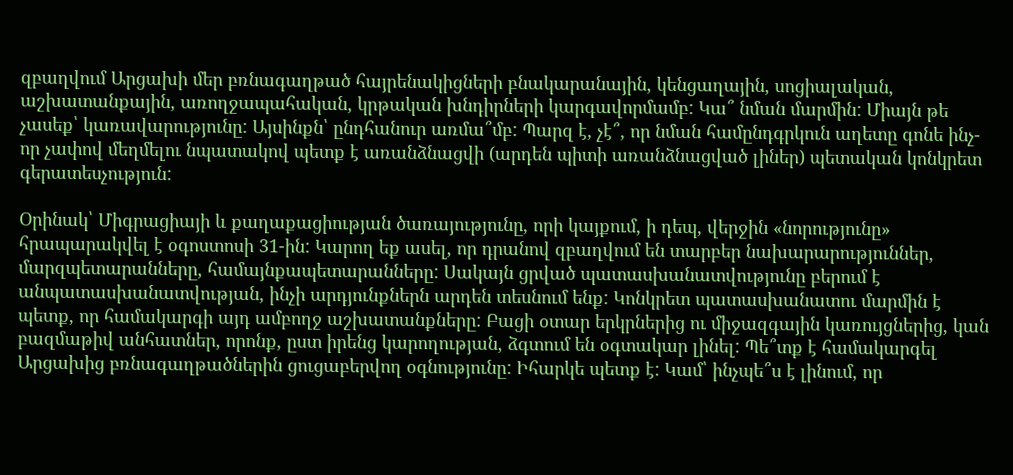զբաղվում Արցախի մեր բռնագաղթած հայրենակիցների բնակարանային, կենցաղային, սոցիալական, աշխատանքային, առողջապահական, կրթական խնդիրների կարգավորմամբ: Կա՞ նման մարմին: Միայն թե չասեք՝ կառավարությունը: Այսինքն՝ ընդհանուր առմա՞մբ: Պարզ է, չէ՞, որ նման համընդգրկուն աղետը գոնե ինչ-որ չափով մեղմելու նպատակով պետք է առանձնացվի (արդեն պիտի առանձնացված լիներ) պետական կոնկրետ գերատեսչություն:

Օրինակ՝ Միգրացիայի և քաղաքացիության ծառայությունը, որի կայքում, ի դեպ, վերջին «նորությունը» հրապարակվել է օգոստոսի 31-ին: Կարող եք ասել, որ դրանով զբաղվում են տարբեր նախարարություններ, մարզպետարանները, համայնքապետարանները: Սակայն ցրված պատասխանատվությունը բերում է անպատասխանատվության, ինչի արդյունքներն արդեն տեսնում ենք: Կոնկրետ պատասխանատու մարմին է պետք, որ համակարգի այդ ամբողջ աշխատանքները: Բացի օտար երկրներից ու միջազգային կառույցներից, կան բազմաթիվ անհատներ, որոնք, ըստ իրենց կարողության, ձգտում են օգտակար լինել: Պե՞տք է համակարգել Արցախից բռնագաղթածներին ցուցաբերվող օգնությունը: Իհարկե պետք է: Կամ՝ ինչպե՞ս է լինում, որ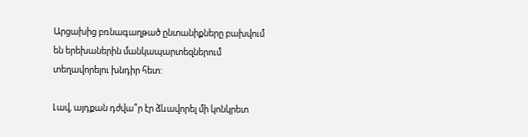Արցախից բռնագաղթած ընտանիքները բախվում են երեխաներին մանկապարտեզներում տեղավորելու խնդիր հետ:

Լավ, այդքան դժվա՞ր էր ձևավորել մի կոնկրետ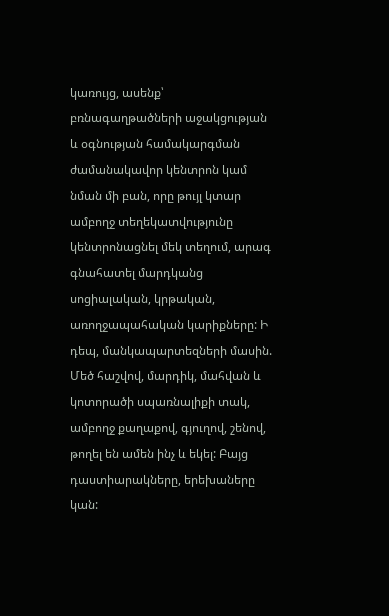կառույց, ասենք՝ բռնագաղթածների աջակցության և օգնության համակարգման ժամանակավոր կենտրոն կամ նման մի բան, որը թույլ կտար ամբողջ տեղեկատվությունը կենտրոնացնել մեկ տեղում, արագ գնահատել մարդկանց սոցիալական, կրթական, առողջապահական կարիքները: Ի դեպ, մանկապարտեզների մասին. Մեծ հաշվով, մարդիկ, մահվան և կոտորածի սպառնալիքի տակ, ամբողջ քաղաքով, գյուղով, շենով, թողել են ամեն ինչ և եկել: Բայց դաստիարակները, երեխաները կան: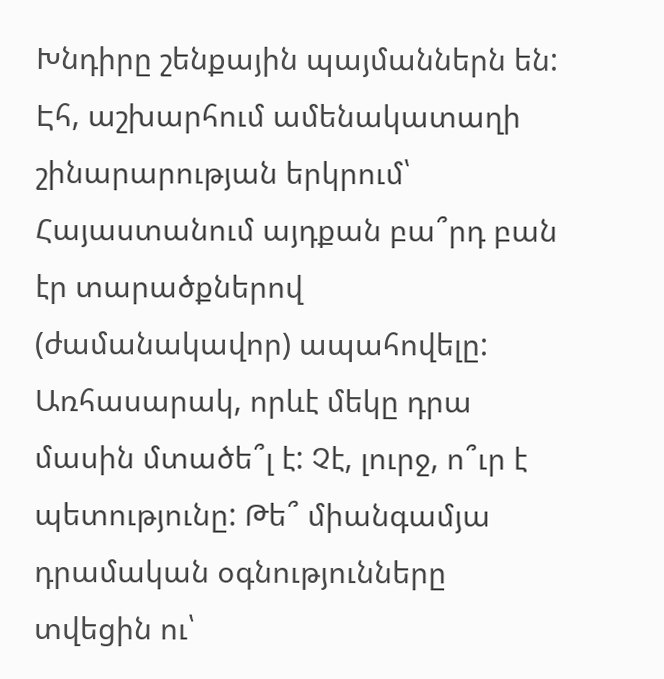Խնդիրը շենքային պայմաններն են: Էհ, աշխարհում ամենակատաղի շինարարության երկրում՝ Հայաստանում այդքան բա՞րդ բան էր տարածքներով (ժամանակավոր) ապահովելը: Առհասարակ, որևէ մեկը դրա մասին մտածե՞լ է: Չէ, լուրջ, ո՞ւր է պետությունը: Թե՞ միանգամյա դրամական օգնությունները տվեցին ու՝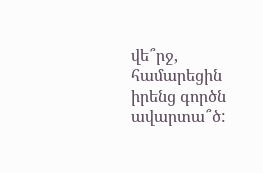վե՞րջ, համարեցին իրենց գործն ավարտա՞ծ: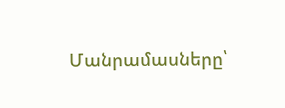Մանրամասները՝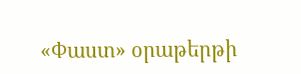«Փաստ» օրաթերթի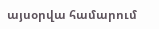այսօրվա համարում